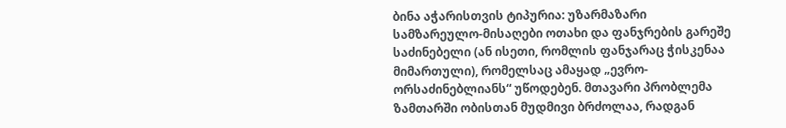ბინა აჭარისთვის ტიპურია: უზარმაზარი სამზარეულო-მისაღები ოთახი და ფანჯრების გარეშე საძინებელი (ან ისეთი, რომლის ფანჯარაც ჭისკენაა მიმართული), რომელსაც ამაყად „ევრო-ორსაძინებლიანს“ უწოდებენ. მთავარი პრობლემა ზამთარში ობისთან მუდმივი ბრძოლაა, რადგან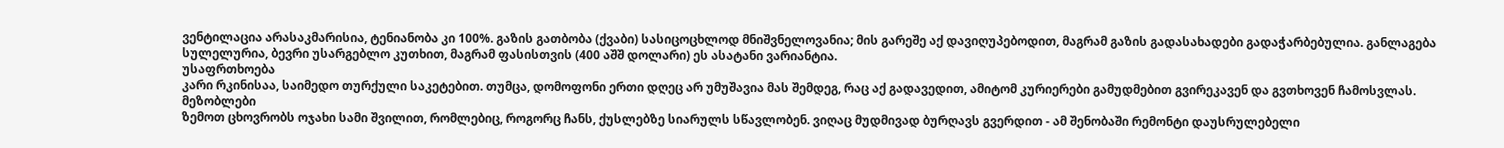ვენტილაცია არასაკმარისია, ტენიანობა კი 100%. გაზის გათბობა (ქვაბი) სასიცოცხლოდ მნიშვნელოვანია; მის გარეშე აქ დავიღუპებოდით, მაგრამ გაზის გადასახადები გადაჭარბებულია. განლაგება სულელურია, ბევრი უსარგებლო კუთხით, მაგრამ ფასისთვის (400 აშშ დოლარი) ეს ასატანი ვარიანტია.
უსაფრთხოება
კარი რკინისაა, საიმედო თურქული საკეტებით. თუმცა, დომოფონი ერთი დღეც არ უმუშავია მას შემდეგ, რაც აქ გადავედით, ამიტომ კურიერები გამუდმებით გვირეკავენ და გვთხოვენ ჩამოსვლას.
მეზობლები
ზემოთ ცხოვრობს ოჯახი სამი შვილით, რომლებიც, როგორც ჩანს, ქუსლებზე სიარულს სწავლობენ. ვიღაც მუდმივად ბურღავს გვერდით - ამ შენობაში რემონტი დაუსრულებელი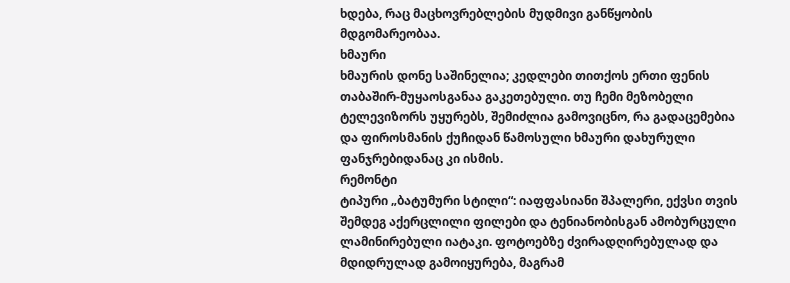ხდება, რაც მაცხოვრებლების მუდმივი განწყობის მდგომარეობაა.
ხმაური
ხმაურის დონე საშინელია; კედლები თითქოს ერთი ფენის თაბაშირ-მუყაოსგანაა გაკეთებული. თუ ჩემი მეზობელი ტელევიზორს უყურებს, შემიძლია გამოვიცნო, რა გადაცემებია და ფიროსმანის ქუჩიდან წამოსული ხმაური დახურული ფანჯრებიდანაც კი ისმის.
რემონტი
ტიპური „ბატუმური სტილი“: იაფფასიანი შპალერი, ექვსი თვის შემდეგ აქერცლილი ფილები და ტენიანობისგან ამობურცული ლამინირებული იატაკი. ფოტოებზე ძვირადღირებულად და მდიდრულად გამოიყურება, მაგრამ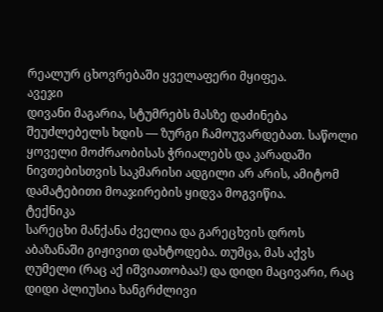რეალურ ცხოვრებაში ყველაფერი მყიფეა.
ავეჯი
დივანი მაგარია, სტუმრებს მასზე დაძინება შეუძლებელს ხდის — ზურგი ჩამოუვარდებათ. საწოლი ყოველი მოძრაობისას ჭრიალებს და კარადაში ნივთებისთვის საკმარისი ადგილი არ არის, ამიტომ დამატებითი მოაჯირების ყიდვა მოგვიწია.
ტექნიკა
სარეცხი მანქანა ძველია და გარეცხვის დროს აბაზანაში გიჟივით დახტოდება. თუმცა, მას აქვს ღუმელი (რაც აქ იშვიათობაა!) და დიდი მაცივარი, რაც დიდი პლიუსია ხანგრძლივი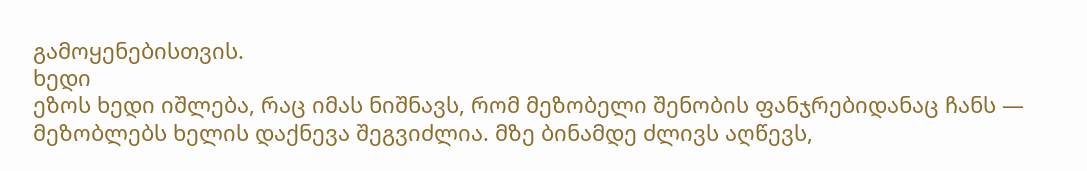გამოყენებისთვის.
ხედი
ეზოს ხედი იშლება, რაც იმას ნიშნავს, რომ მეზობელი შენობის ფანჯრებიდანაც ჩანს — მეზობლებს ხელის დაქნევა შეგვიძლია. მზე ბინამდე ძლივს აღწევს,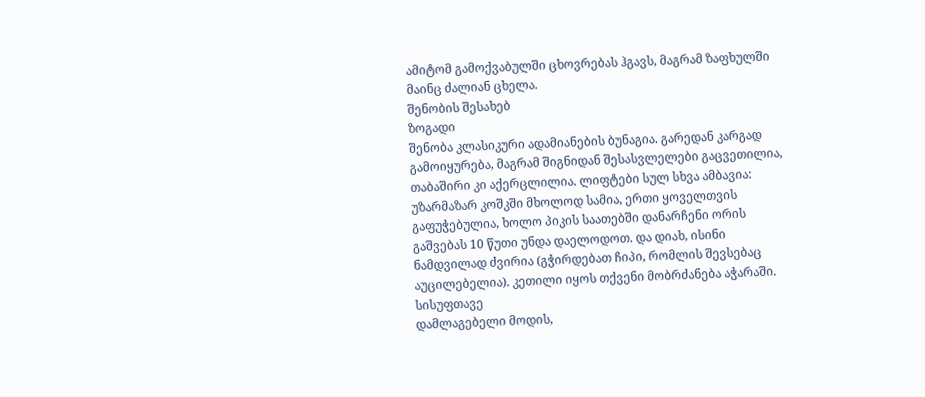ამიტომ გამოქვაბულში ცხოვრებას ჰგავს, მაგრამ ზაფხულში მაინც ძალიან ცხელა.
შენობის შესახებ
ზოგადი
შენობა კლასიკური ადამიანების ბუნაგია. გარედან კარგად გამოიყურება, მაგრამ შიგნიდან შესასვლელები გაცვეთილია, თაბაშირი კი აქერცლილია. ლიფტები სულ სხვა ამბავია: უზარმაზარ კოშკში მხოლოდ სამია, ერთი ყოველთვის გაფუჭებულია, ხოლო პიკის საათებში დანარჩენი ორის გაშვებას 10 წუთი უნდა დაელოდოთ. და დიახ, ისინი ნამდვილად ძვირია (გჭირდებათ ჩიპი, რომლის შევსებაც აუცილებელია). კეთილი იყოს თქვენი მობრძანება აჭარაში.
სისუფთავე
დამლაგებელი მოდის,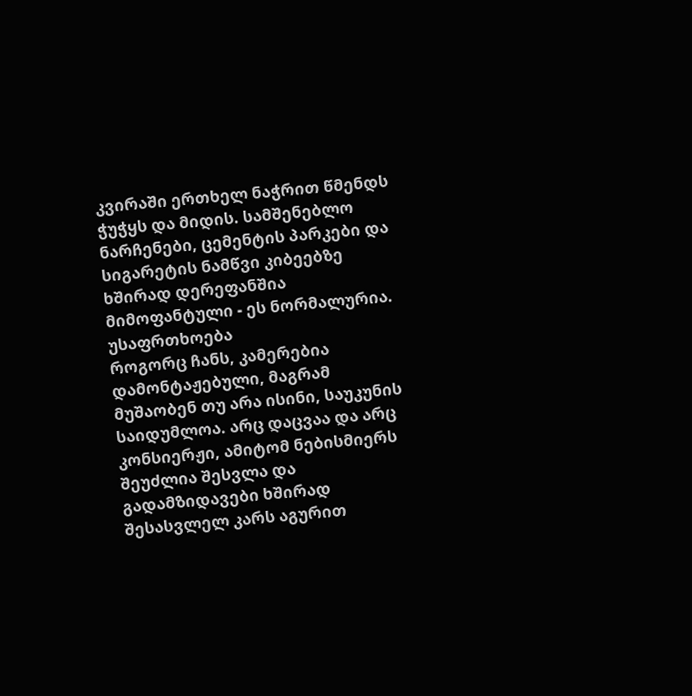კვირაში ერთხელ ნაჭრით წმენდს ჭუჭყს და მიდის. სამშენებლო ნარჩენები, ცემენტის პარკები და სიგარეტის ნამწვი კიბეებზე ხშირად დერეფანშია მიმოფანტული - ეს ნორმალურია.
უსაფრთხოება
როგორც ჩანს, კამერებია დამონტაჟებული, მაგრამ მუშაობენ თუ არა ისინი, საუკუნის საიდუმლოა. არც დაცვაა და არც კონსიერჟი, ამიტომ ნებისმიერს შეუძლია შესვლა და გადამზიდავები ხშირად შესასვლელ კარს აგურით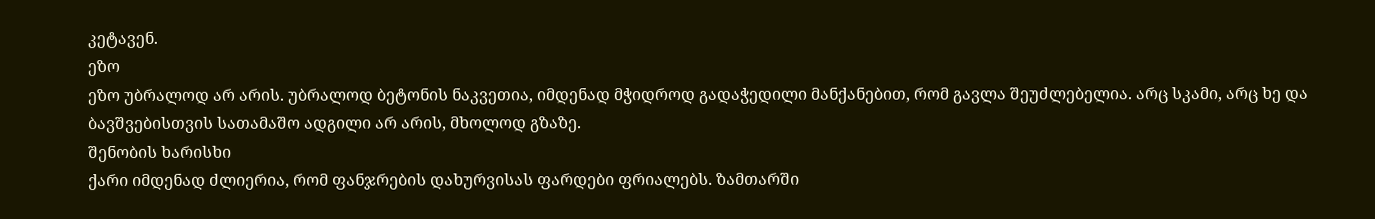კეტავენ.
ეზო
ეზო უბრალოდ არ არის. უბრალოდ ბეტონის ნაკვეთია, იმდენად მჭიდროდ გადაჭედილი მანქანებით, რომ გავლა შეუძლებელია. არც სკამი, არც ხე და ბავშვებისთვის სათამაშო ადგილი არ არის, მხოლოდ გზაზე.
შენობის ხარისხი
ქარი იმდენად ძლიერია, რომ ფანჯრების დახურვისას ფარდები ფრიალებს. ზამთარში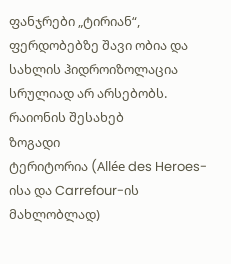ფანჯრები „ტირიან“, ფერდობებზე შავი ობია და სახლის ჰიდროიზოლაცია სრულიად არ არსებობს.
რაიონის შესახებ
ზოგადი
ტერიტორია (Allée des Heroes-ისა და Carrefour-ის მახლობლად)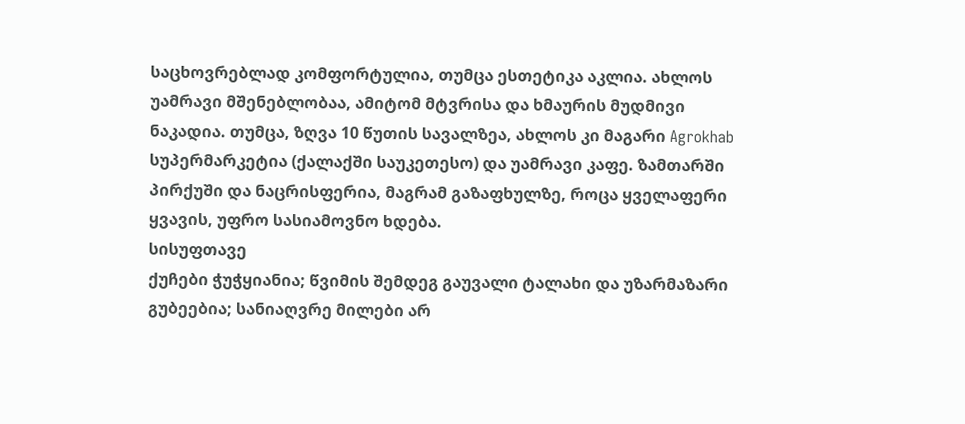საცხოვრებლად კომფორტულია, თუმცა ესთეტიკა აკლია. ახლოს უამრავი მშენებლობაა, ამიტომ მტვრისა და ხმაურის მუდმივი ნაკადია. თუმცა, ზღვა 10 წუთის სავალზეა, ახლოს კი მაგარი Agrokhab სუპერმარკეტია (ქალაქში საუკეთესო) და უამრავი კაფე. ზამთარში პირქუში და ნაცრისფერია, მაგრამ გაზაფხულზე, როცა ყველაფერი ყვავის, უფრო სასიამოვნო ხდება.
სისუფთავე
ქუჩები ჭუჭყიანია; წვიმის შემდეგ გაუვალი ტალახი და უზარმაზარი გუბეებია; სანიაღვრე მილები არ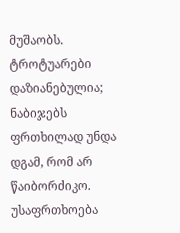მუშაობს. ტროტუარები დაზიანებულია; ნაბიჯებს ფრთხილად უნდა დგამ, რომ არ წაიბორძიკო.
უსაფრთხოება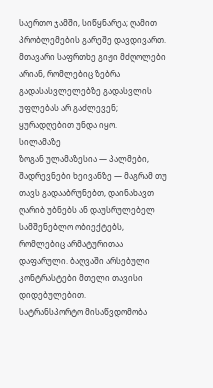საერთო ჯამში, სიწყნარეა; ღამით პრობლემების გარეშე დავდივართ. მთავარი საფრთხე გიჟი მძღოლები არიან, რომლებიც ზებრა გადასასვლელებზე გადასვლის უფლებას არ გაძლევენ; ყურადღებით უნდა იყო.
სილამაზე
ზოგან ულამაზესია — პალმები, შადრევნები ხეივანზე — მაგრამ თუ თავს გადააბრუნებთ, დაინახავთ ღარიბ უბნებს ან დაუსრულებელ სამშენებლო ობიექტებს, რომლებიც არმატურითაა დაფარული. ბაღვაში არსებული კონტრასტები მთელი თავისი დიდებულებით.
სატრანსპორტო მისაწვდომობა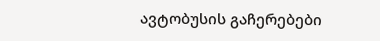ავტობუსის გაჩერებები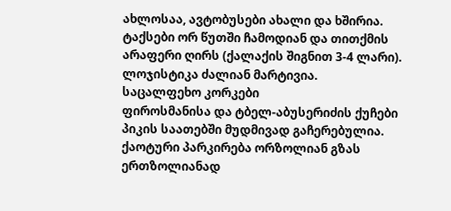ახლოსაა, ავტობუსები ახალი და ხშირია. ტაქსები ორ წუთში ჩამოდიან და თითქმის არაფერი ღირს (ქალაქის შიგნით 3-4 ლარი). ლოჯისტიკა ძალიან მარტივია.
საცალფეხო კორკები
ფიროსმანისა და ტბელ-აბუსერიძის ქუჩები პიკის საათებში მუდმივად გაჩერებულია. ქაოტური პარკირება ორზოლიან გზას ერთზოლიანად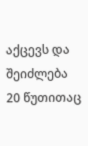აქცევს და შეიძლება 20 წუთითაც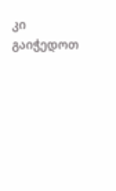კი გაიჭედოთ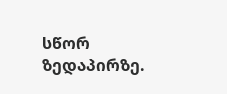სწორ ზედაპირზე.